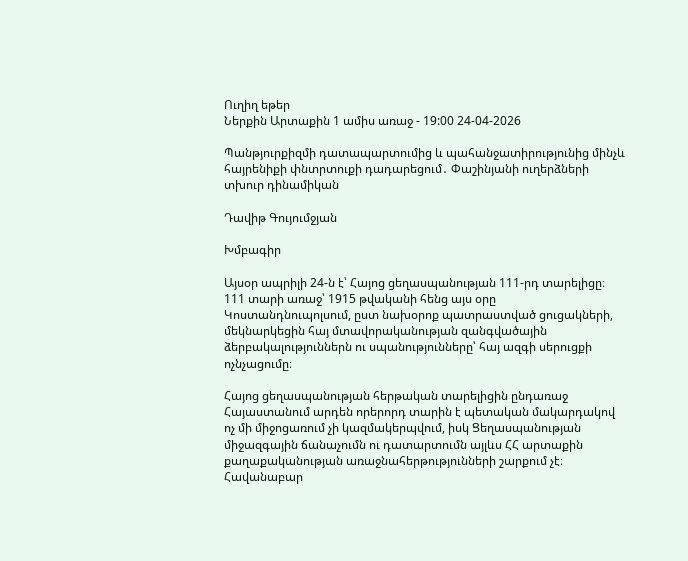Ուղիղ եթեր
Ներքին Արտաքին 1 ամիս առաջ - 19:00 24-04-2026

Պանթյուրքիզմի դատապարտումից և պահանջատիրությունից մինչև հայրենիքի փնտրտուքի դադարեցում․ Փաշինյանի ուղերձների տխուր դինամիկան

Դավիթ Գույումջյան

Խմբագիր

Այսօր ապրիլի 24-ն է՝ Հայոց ցեղասպանության 111-րդ տարելիցը։ 111 տարի առաջ՝ 1915 թվականի հենց այս օրը Կոստանդնուպոլսում, ըստ նախօրոք պատրաստված ցուցակների, մեկնարկեցին հայ մտավորականության զանգվածային ձերբակալություններն ու սպանությունները՝ հայ ազգի սերուցքի ոչնչացումը։

Հայոց ցեղասպանության հերթական տարելիցին ընդառաջ Հայաստանում արդեն որերորդ տարին է պետական մակարդակով ոչ մի միջոցառում չի կազմակերպվում, իսկ Ցեղասպանության միջազգային ճանաչումն ու դատարտումն այլևս ՀՀ արտաքին քաղաքականության առաջնահերթությունների շարքում չէ։ Հավանաբար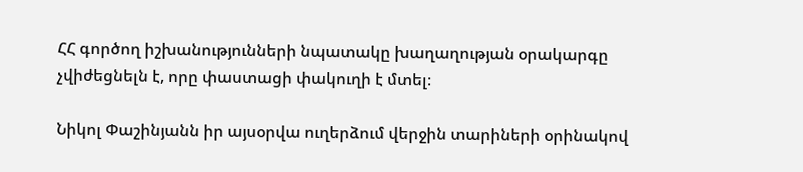ՀՀ գործող իշխանությունների նպատակը խաղաղության օրակարգը չվիժեցնելն է, որը փաստացի փակուղի է մտել։

Նիկոլ Փաշինյանն իր այսօրվա ուղերձում վերջին տարիների օրինակով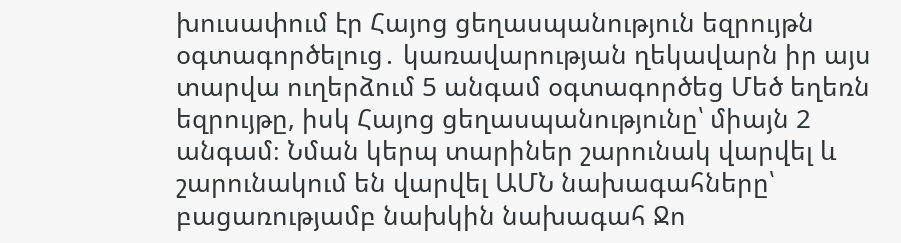խուսափում էր Հայոց ցեղասպանություն եզրույթն օգտագործելուց․ կառավարության ղեկավարն իր այս տարվա ուղերձում 5 անգամ օգտագործեց Մեծ եղեռն եզրույթը, իսկ Հայոց ցեղասպանությունը՝ միայն 2 անգամ։ Նման կերպ տարիներ շարունակ վարվել և շարունակում են վարվել ԱՄՆ նախագահները՝ բացառությամբ նախկին նախագահ Ջո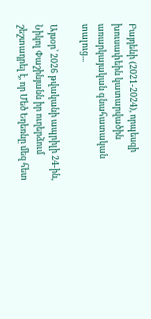Բայդենի (2021-2024), որպեսզի խուսափեին կատարվածին առարկայական գնահատական տալուց...

Այսօր՝ 2026 թվականի ապրիլի 24-ին, Նիկոլ Փաշինյանն իր ուղերձում շեշտադրել է, որ Մեծ Եղեռնը մեզ հետ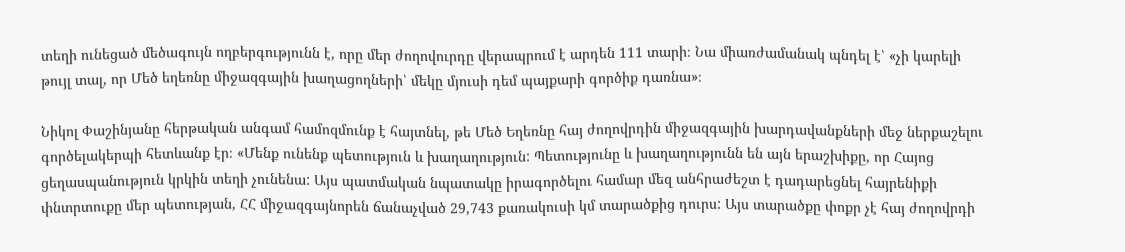տեղի ունեցած մեծագույն ողբերգությունն է, որը մեր ժողովուրդը վերապրում է արդեն 111 տարի։ Նա միառժամանակ պնդել է՝ «չի կարելի թույլ տալ, որ Մեծ եղեռնը միջազգային խաղացողների՝ մեկը մյուսի դեմ պայքարի գործիք դառնա»։

Նիկոլ Փաշինյանը հերթական անգամ համոզմունք է հայտնել, թե Մեծ Եղեռնը հայ ժողովրդին միջազգային խարդավանքների մեջ ներքաշելու գործելակերպի հետևանք էր։ «Մենք ունենք պետություն և խաղաղություն: Պետությունը և խաղաղությունն են այն երաշխիքը, որ Հայոց ցեղասպանություն կրկին տեղի չունենա: Այս պատմական նպատակը իրագործելու համար մեզ անհրաժեշտ է դադարեցնել հայրենիքի փնտրտուքը մեր պետության, ՀՀ միջազգայնորեն ճանաչված 29,743 քառակուսի կմ տարածքից դուրս: Այս տարածքը փոքր չէ հայ ժողովրդի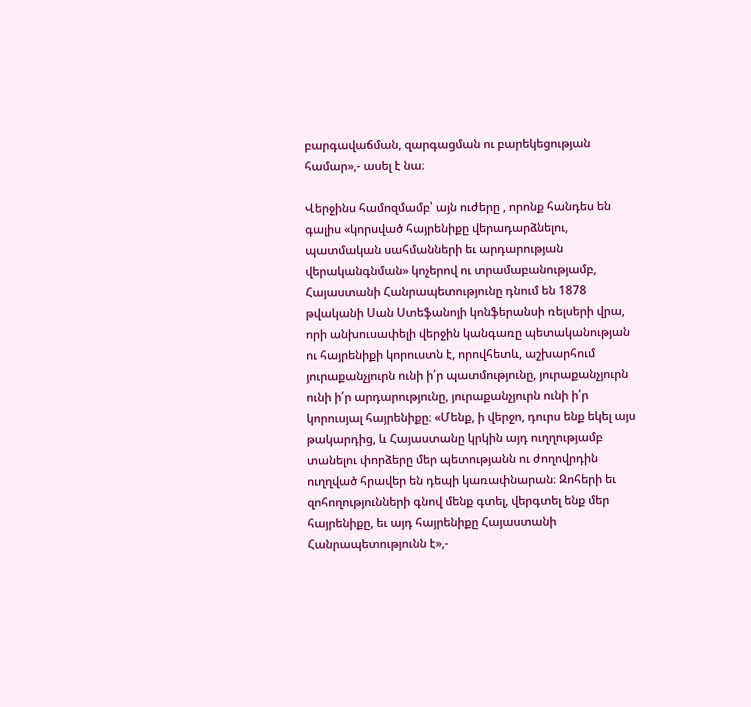բարգավաճման, զարգացման ու բարեկեցության համար»,- ասել է նա։

Վերջինս համոզմամբ՝ այն ուժերը , որոնք հանդես են գալիս «կորսված հայրենիքը վերադարձնելու, պատմական սահմանների եւ արդարության վերականգնման» կոչերով ու տրամաբանությամբ, Հայաստանի Հանրապետությունը դնում են 1878 թվականի Սան Ստեֆանոյի կոնֆերանսի ռելսերի վրա, որի անխուսափելի վերջին կանգառը պետականության ու հայրենիքի կորուստն է, որովհետև, աշխարհում յուրաքանչյուրն ունի ի՛ր պատմությունը, յուրաքանչյուրն ունի ի՛ր արդարությունը, յուրաքանչյուրն ունի ի՛ր կորուսյալ հայրենիքը։ «Մենք, ի վերջո, դուրս ենք եկել այս թակարդից, և Հայաստանը կրկին այդ ուղղությամբ տանելու փորձերը մեր պետությանն ու ժողովրդին ուղղված հրավեր են դեպի կառափնարան։ Զոհերի եւ զոհողությունների գնով մենք գտել, վերգտել ենք մեր հայրենիքը, եւ այդ հայրենիքը Հայաստանի Հանրապետությունն է»,-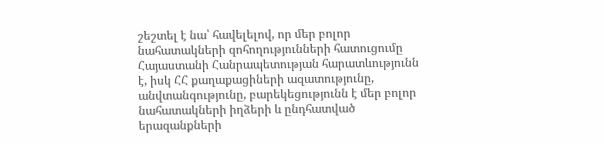շեշտել է նա՝ հավելելով, որ մեր բոլոր նահատակների զոհողությունների հատուցումը Հայաստանի Հանրապետության հարատևությունն է, իսկ ՀՀ քաղաքացիների ազատությունը, անվտանգությունը, բարեկեցությունն է մեր բոլոր նահատակների իղձերի և ընդհատված երազանքների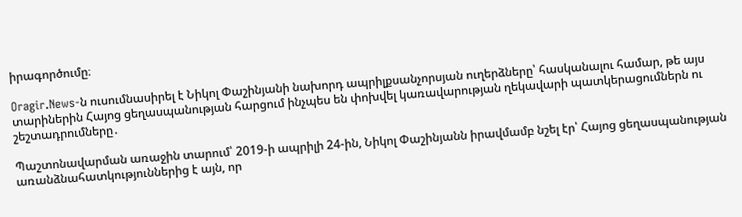իրագործումը։

Oragir.News-ն ուսումնասիրել է Նիկոլ Փաշինյանի նախորդ ապրիլքսանչորսյան ուղերձները՝ հասկանալու համար, թե այս տարիներին Հայոց ցեղասպանության հարցում ինչպես են փոխվել կառավարության ղեկավարի պատկերացումներն ու շեշտադրումները․

Պաշտոնավարման առաջին տարում՝ 2019-ի ապրիլի 24-ին, Նիկոլ Փաշինյանն իրավմամբ նշել էր՝ Հայոց ցեղասպանության առանձնահատկություններից է այն, որ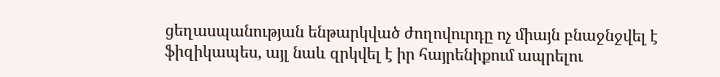ցեղասպանության ենթարկված ժողովուրդը ոչ միայն բնաջնջվել է ֆիզիկապես, այլ նաև զրկվել է իր հայրենիքում ապրելու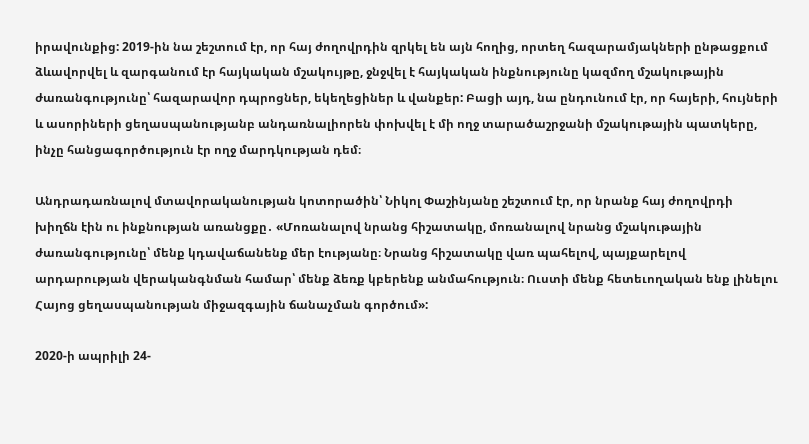իրավունքից: 2019-ին նա շեշտում էր, որ հայ ժողովրդին զրկել են այն հողից, որտեղ հազարամյակների ընթացքում ձևավորվել և զարգանում էր հայկական մշակույթը, ջնջվել է հայկական ինքնությունը կազմող մշակութային ժառանգությունը՝ հազարավոր դպրոցներ, եկեղեցիներ և վանքեր: Բացի այդ, նա ընդունում էր, որ հայերի, հույների և ասորիների ցեղասպանությանբ անդառնալիորեն փոխվել է մի ողջ տարածաշրջանի մշակութային պատկերը, ինչը հանցագործություն էր ողջ մարդկության դեմ։

Անդրադառնալով մտավորականության կոտորածին՝ Նիկոլ Փաշինյանը շեշտում էր, որ նրանք հայ ժողովրդի խիղճն էին ու ինքնության առանցքը․ «Մոռանալով նրանց հիշատակը, մոռանալով նրանց մշակութային ժառանգությունը՝ մենք կդավաճանենք մեր էությանը։ Նրանց հիշատակը վառ պահելով, պայքարելով արդարության վերականգնման համար՝ մենք ձեռք կբերենք անմահություն։ Ուստի մենք հետեւողական ենք լինելու Հայոց ցեղասպանության միջազգային ճանաչման գործում»:

2020-ի ապրիլի 24-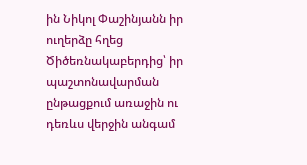ին Նիկոլ Փաշինյանն իր ուղերձը հղեց Ծիծեռնակաբերդից՝ իր պաշտոնավարման ընթացքում առաջին ու դեռևս վերջին անգամ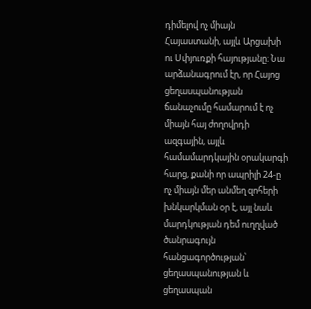դիմելով ոչ միայն Հայաստանի, այլև Արցախի ու Սփյուռքի հայությանը։ Նա արձանագրում էր, որ Հայոց ցեղասպանության ճանաչումը համարում է ոչ միայն հայ ժողովրդի ազգային, այլև համամարդկային օրակարգի հարց, քանի որ ապրիլի 24-ը ոչ միայն մեր անմեղ զոհերի խնկարկման օր է, այլ նաև մարդկության դեմ ուղղված ծանրագույն հանցագործության՝ ցեղասպանության և ցեղասպան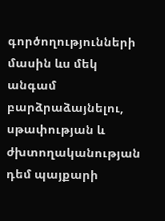գործողությունների մասին ևս մեկ անգամ բարձրաձայնելու, սթափության և ժխտողականության դեմ պայքարի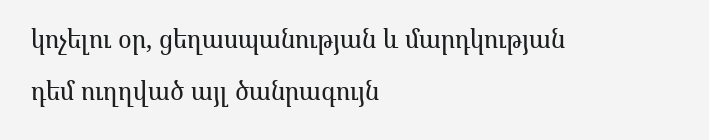կոչելու օր, ցեղասպանության և մարդկության դեմ ուղղված այլ ծանրագույն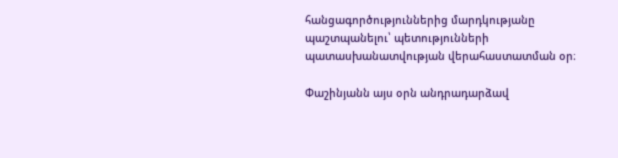հանցագործություններից մարդկությանը պաշտպանելու՝ պետությունների պատասխանատվության վերահաստատման օր։

Փաշինյանն այս օրն անդրադարձավ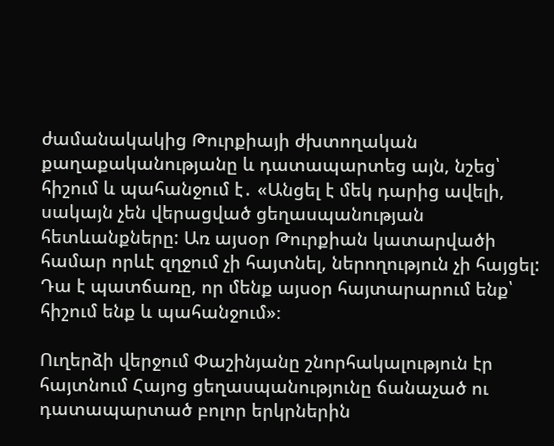ժամանակակից Թուրքիայի ժխտողական քաղաքականությանը և դատապարտեց այն, նշեց՝ հիշում և պահանջում է․ «Անցել է մեկ դարից ավելի, սակայն չեն վերացված ցեղասպանության հետևանքները: Առ այսօր Թուրքիան կատարվածի համար որևէ զղջում չի հայտնել, ներողություն չի հայցել: Դա է պատճառը, որ մենք այսօր հայտարարում ենք՝ հիշում ենք և պահանջում»։

Ուղերձի վերջում Փաշինյանը շնորհակալություն էր հայտնում Հայոց ցեղասպանությունը ճանաչած ու դատապարտած բոլոր երկրներին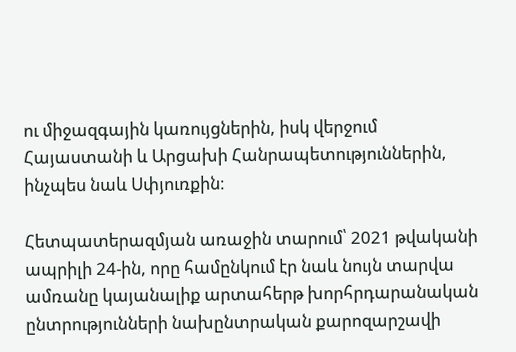ու միջազգային կառույցներին, իսկ վերջում Հայաստանի և Արցախի Հանրապետություններին, ինչպես նաև Սփյուռքին։

Հետպատերազմյան առաջին տարում՝ 2021 թվականի ապրիլի 24-ին, որը համընկում էր նաև նույն տարվա ամռանը կայանալիք արտահերթ խորհրդարանական ընտրությունների նախընտրական քարոզարշավի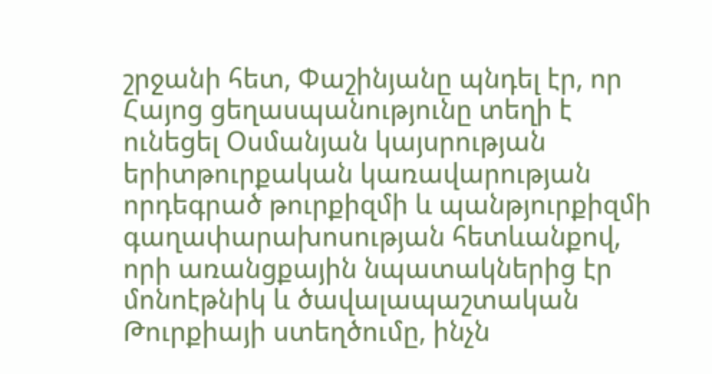շրջանի հետ, Փաշինյանը պնդել էր, որ Հայոց ցեղասպանությունը տեղի է ունեցել Օսմանյան կայսրության երիտթուրքական կառավարության որդեգրած թուրքիզմի և պանթյուրքիզմի գաղափարախոսության հետևանքով, որի առանցքային նպատակներից էր մոնոէթնիկ և ծավալապաշտական Թուրքիայի ստեղծումը, ինչն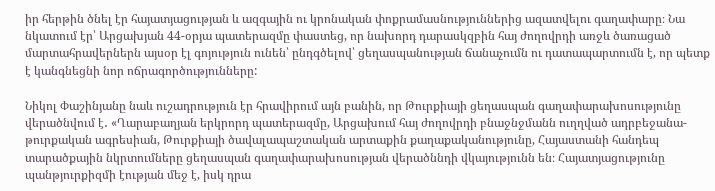իր հերթին ծնել էր հայատյացության և ազգային ու կրոնական փոքրամասնություններից ազատվելու գաղափարը։ Նա նկատում էր՝ Արցախյան 44-օրյա պատերազմը փաստեց, որ նախորդ դարասկզբին հայ ժողովրդի առջև ծառացած մարտահրավերներն այսօր էլ գոյություն ունեն՝ ընդգծելով՝ ցեղասպանության ճանաչումն ու դատապարտումն է, որ պետք է կանգնեցնի նոր ոճրագործությունները:

Նիկոլ Փաշինյանը նաև ուշադրություն էր հրավիրում այն բանին, որ Թուրքիայի ցեղասպան գաղափարախոսությունը վերածնվում է․ «Ղարաբաղյան երկրորդ պատերազմը, Արցախում հայ ժողովրդի բնաջնջմանն ուղղված ադրբեջանա-թուրքական ագրեսիան, Թուրքիայի ծավալապաշտական արտաքին քաղաքականությունը, Հայաստանի հանդեպ տարածքային նկրտումները ցեղասպան գաղափարախոսության վերածննդի վկայությունն են։ Հայատյացությունը պանթյուրքիզմի էության մեջ է, իսկ դրա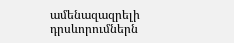ամենազազրելի դրսևորումներն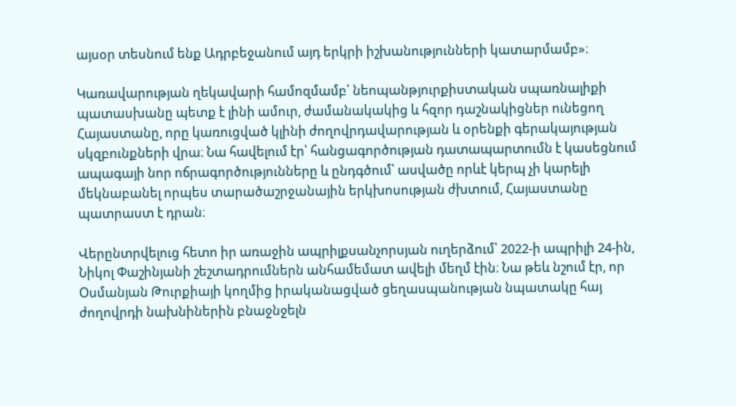այսօր տեսնում ենք Ադրբեջանում այդ երկրի իշխանությունների կատարմամբ»։

Կառավարության ղեկավարի համոզմամբ՝ նեոպանթյուրքիստական սպառնալիքի պատասխանը պետք է լինի ամուր, ժամանակակից և հզոր դաշնակիցներ ունեցող Հայաստանը, որը կառուցված կլինի ժողովրդավարության և օրենքի գերակայության սկզբունքների վրա։ Նա հավելում էր՝ հանցագործության դատապարտումն է կասեցնում ապագայի նոր ոճրագործությունները և ընդգծում՝ ասվածը որևէ կերպ չի կարելի մեկնաբանել որպես տարածաշրջանային երկխոսության ժխտում, Հայաստանը պատրաստ է դրան։

Վերընտրվելուց հետո իր առաջին ապրիլքսանչորսյան ուղերձում՝ 2022-ի ապրիլի 24-ին, Նիկոլ Փաշինյանի շեշտադրումներն անհամեմատ ավելի մեղմ էին։ Նա թեև նշում էր, որ Օսմանյան Թուրքիայի կողմից իրականացված ցեղասպանության նպատակը հայ ժողովրդի նախնիներին բնաջնջելն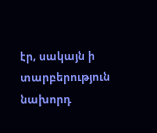էր, սակայն ի տարբերություն նախորդ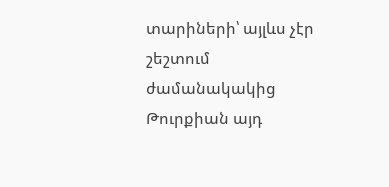տարիների՝ այլևս չէր շեշտում ժամանակակից Թուրքիան այդ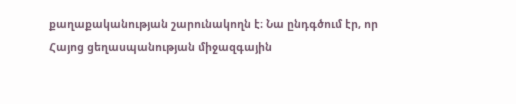քաղաքականության շարունակողն է։ Նա ընդգծում էր, որ Հայոց ցեղասպանության միջազգային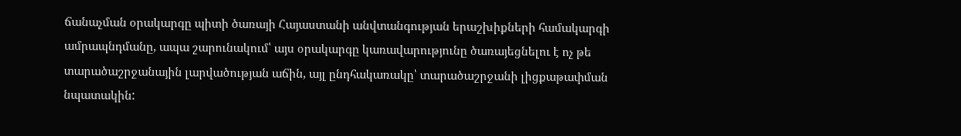ճանաչման օրակարգը պիտի ծառայի Հայաստանի անվտանգության երաշխիքների համակարգի ամրապնդմանը, ապա շարունակում՝ այս օրակարգը կառավարությունը ծառայեցնելու է ոչ թե տարածաշրջանային լարվածության աճին, այլ ընդհակառակը՝ տարածաշրջանի լիցքաթափման նպատակին: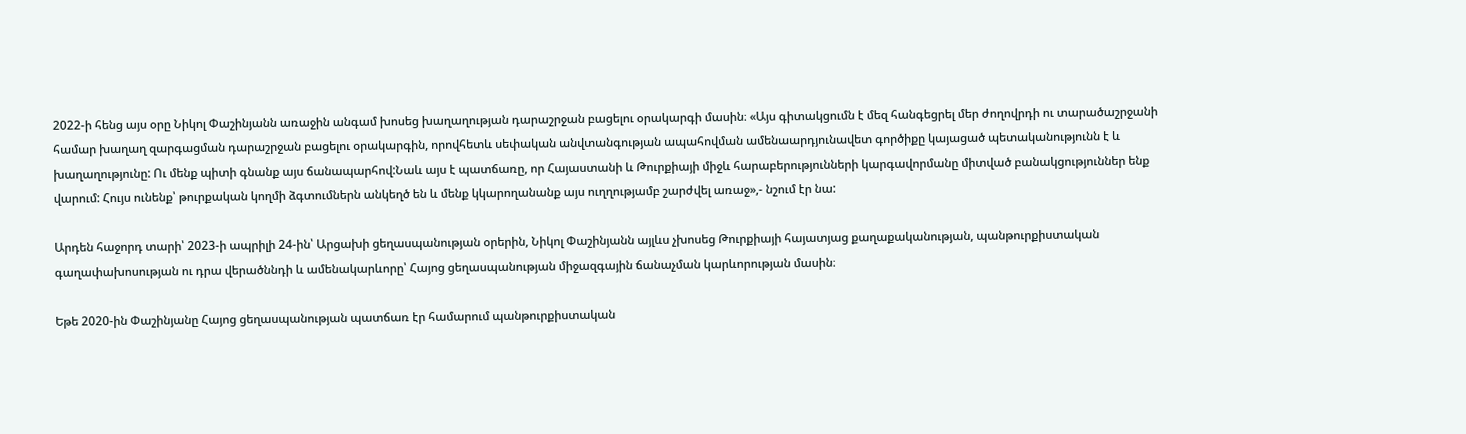2022-ի հենց այս օրը Նիկոլ Փաշինյանն առաջին անգամ խոսեց խաղաղության դարաշրջան բացելու օրակարգի մասին։ «Այս գիտակցումն է մեզ հանգեցրել մեր ժողովրդի ու տարածաշրջանի համար խաղաղ զարգացման դարաշրջան բացելու օրակարգին, որովհետև սեփական անվտանգության ապահովման ամենաարդյունավետ գործիքը կայացած պետականությունն է և խաղաղությունը: Ու մենք պիտի գնանք այս ճանապարհով:Նաև այս է պատճառը, որ Հայաստանի և Թուրքիայի միջև հարաբերությունների կարգավորմանը միտված բանակցություններ ենք վարում: Հույս ունենք՝ թուրքական կողմի ձգտումներն անկեղծ են և մենք կկարողանանք այս ուղղությամբ շարժվել առաջ»,- նշում էր նա:

Արդեն հաջորդ տարի՝ 2023-ի ապրիլի 24-ին՝ Արցախի ցեղասպանության օրերին, Նիկոլ Փաշինյանն այլևս չխոսեց Թուրքիայի հայատյաց քաղաքականության, պանթուրքիստական գաղափախոսության ու դրա վերածննդի և ամենակարևորը՝ Հայոց ցեղասպանության միջազգային ճանաչման կարևորության մասին։

Եթե 2020-ին Փաշինյանը Հայոց ցեղասպանության պատճառ էր համարում պանթուրքիստական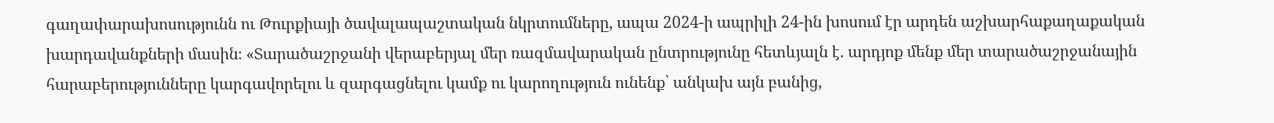գաղափարախոսությունն ու Թուրքիայի ծավալապաշտական նկրտումները, ապա 2024-ի ապրիլի 24-ին խոսում էր արդեն աշխարհաքաղաքական խարդավանքների մասին։ «Տարածաշրջանի վերաբերյալ մեր ռազմավարական ընտրությունը հետևյալն է. արդյոք մենք մեր տարածաշրջանային հարաբերությունները կարգավորելու և զարգացնելու կամք ու կարողություն ունենք՝ անկախ այն բանից,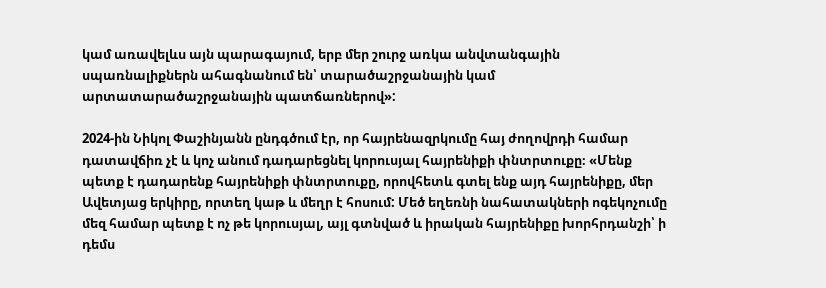կամ առավելևս այն պարագայում, երբ մեր շուրջ առկա անվտանգային սպառնալիքներն ահագնանում են՝ տարածաշրջանային կամ արտատարածաշրջանային պատճառներով»:

2024-ին Նիկոլ Փաշինյանն ընդգծում էր, որ հայրենազրկումը հայ ժողովրդի համար դատավճիռ չէ և կոչ անում դադարեցնել կորուսյալ հայրենիքի փնտրտուքը։ «Մենք պետք է դադարենք հայրենիքի փնտրտուքը, որովհետև գտել ենք այդ հայրենիքը, մեր Ավետյաց երկիրը, որտեղ կաթ և մեղր է հոսում: Մեծ եղեռնի նահատակների ոգեկոչումը մեզ համար պետք է ոչ թե կորուսյալ, այլ գտնված և իրական հայրենիքը խորհրդանշի՝ ի դեմս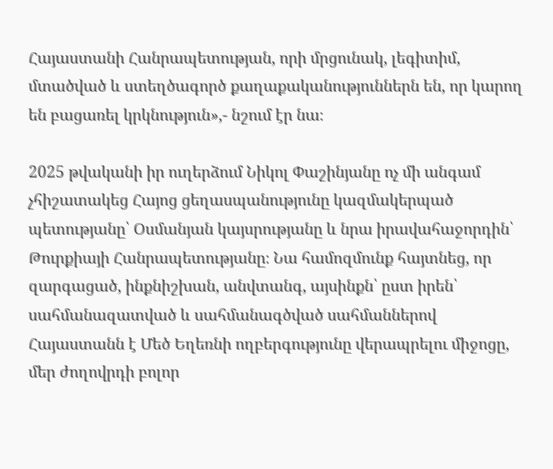Հայաստանի Հանրապետության, որի մրցունակ, լեգիտիմ, մտածված և ստեղծագործ քաղաքականություններն են, որ կարող են բացառել կրկնություն»,- նշում էր նա։

2025 թվականի իր ուղերձում Նիկոլ Փաշինյանը ոչ մի անգամ չհիշատակեց Հայոց ցեղասպանությունը կազմակերպած պետությանը՝ Օսմանյան կայսրությանը և նրա իրավահաջորդին՝ Թուրքիայի Հանրապետությանը։ Նա համոզմունք հայտնեց, որ զարգացած, ինքնիշխան, անվտանգ, այսինքն՝ ըստ իրեն՝ սահմանազատված և սահմանագծված սահմաններով Հայաստանն է Մեծ Եղեռնի ողբերգությունը վերապրելու միջոցը, մեր ժողովրդի բոլոր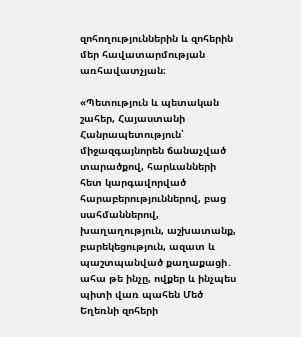զոհողություններին և զոհերին մեր հավատարմության առհավատչյան։

«Պետություն և պետական շահեր, Հայաստանի Հանրապետություն՝ միջազգայնորեն ճանաչված տարածքով, հարևանների հետ կարգավորված հարաբերություններով, բաց սահմաններով, խաղաղություն, աշխատանք, բարեկեցություն, ազատ և պաշտպանված քաղաքացի․ ահա թե ինչը, ովքեր և ինչպես պիտի վառ պահեն Մեծ Եղեռնի զոհերի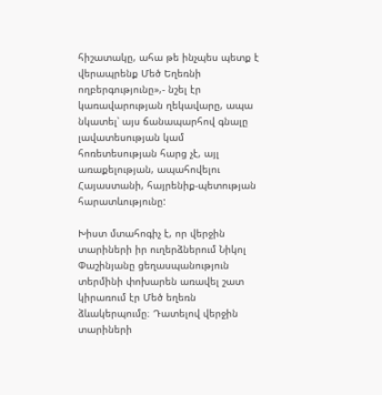հիշատակը, ահա թե ինչպես պետք է վերապրենք Մեծ Եղեռնի ողբերգությունը»,- նշել էր կառավարության ղեկավարը, ապա նկատել՝ այս ճանապարհով գնալը լավատեսության կամ հոռետեսության հարց չէ, այլ առաքելության, ապահովելու Հայաստանի, հայրենիք-պետության հարատևությունը:

Խիստ մտահոգիչ է, որ վերջին տարիների իր ուղերձներում Նիկոլ Փաշինյանը ցեղասպանություն տերմինի փոխարեն առավել շատ կիրառում էր Մեծ եղեռն ձևակերպումը։ Դատելով վերջին տարիների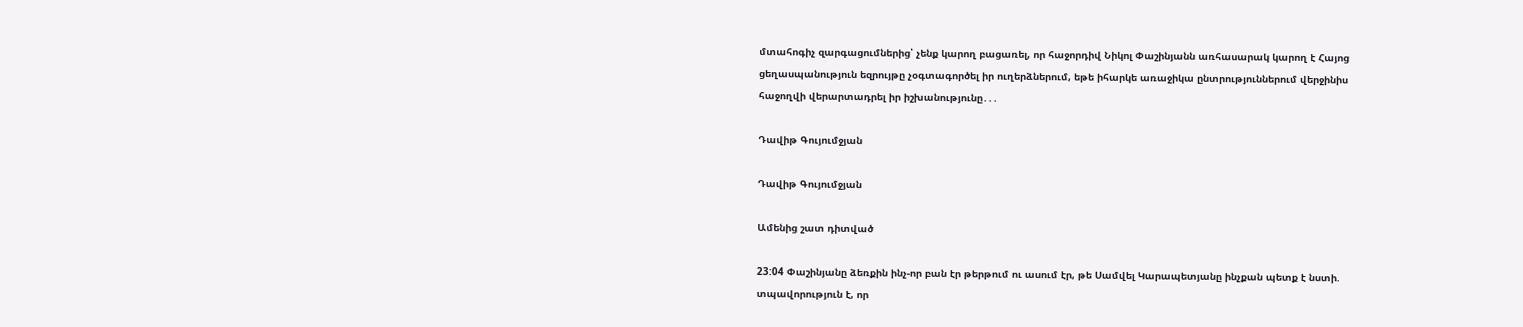մտահոգիչ զարգացումներից՝ չենք կարող բացառել, որ հաջորդիվ Նիկոլ Փաշինյանն առհասարակ կարող է Հայոց ցեղասպանություն եզրույթը չօգտագործել իր ուղերձներում, եթե իհարկե առաջիկա ընտրություններում վերջինիս հաջողվի վերարտադրել իր իշխանությունը․․․

Դավիթ Գույումջյան

Դավիթ Գույումջյան

Ամենից շատ դիտված

23:04 Փաշինյանը ձեռքին ինչ-որ բան էր թերթում ու ասում էր, թե Սամվել Կարապետյանը ինչքան պետք է նստի. տպավորություն է, որ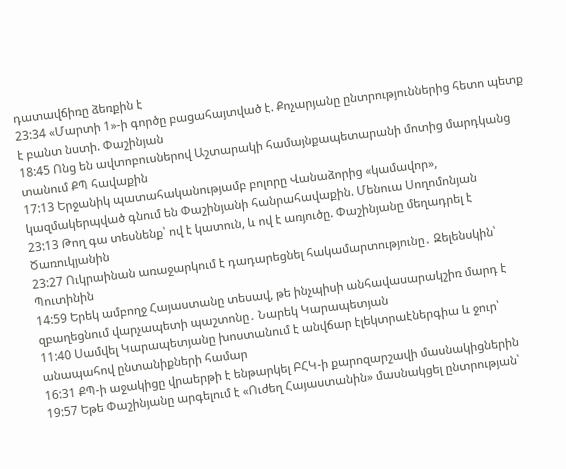դատավճիռը ձեռքին է
23:34 «Մարտի 1»-ի գործը բացահայտված է. Քոչարյանը ընտրություններից հետո պետք է բանտ նստի. Փաշինյան
18:45 Ոնց են ավտոբուսներով Աշտարակի համայնքապետարանի մոտից մարդկանց տանում ՔՊ հավաքին
17:13 Երջանիկ պատահականությամբ բոլորը Վանաձորից «կամավոր», կազմակերպված գնում են Փաշինյանի հանրահավաքին. Մենուա Սողոմոնյան
23:13 Թող գա տեսնենք՝ ով է կատուն, և ով է առյուծը. Փաշինյանը մեղադրել է Ծառուկյանին
23:27 Ուկրաինան առաջարկում է դադարեցնել հակամարտությունը․ Զելենսկին՝ Պուտինին
14:59 Երեկ ամբողջ Հայաստանը տեսավ, թե ինչպիսի անհավասարակշիռ մարդ է զբաղեցնում վարչապետի պաշտոնը․ Նարեկ Կարապետյան
11:40 Սամվել Կարապետյանը խոստանում է անվճար էլեկտրաէներգիա և ջուր՝ անապահով ընտանիքների համար
16:31 ՔՊ-ի աջակիցը վրաերթի է ենթարկել ԲՀԿ-ի քարոզարշավի մասնակիցներին
19:57 Եթե Փաշինյանը արգելում է «Ուժեղ Հայաստանին» մասնակցել ընտրության՝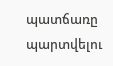պատճառը պարտվելու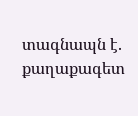տագնապն է. քաղաքագետ